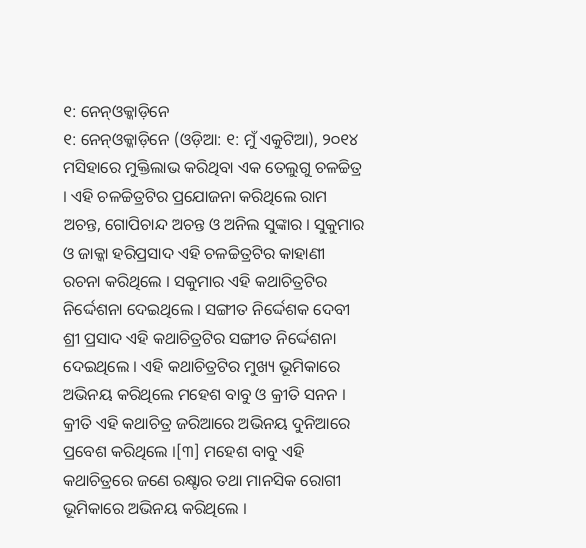୧: ନେନ୍ଓକ୍କାଡ଼ିନେ
୧: ନେନ୍ଓକ୍କାଡ଼ିନେ (ଓଡ଼ିଆ: ୧: ମୁଁ ଏକୁଟିଆ), ୨୦୧୪ ମସିହାରେ ମୁକ୍ତିଲାଭ କରିଥିବା ଏକ ତେଲୁଗୁ ଚଳଚ୍ଚିତ୍ର । ଏହି ଚଳଚ୍ଚିତ୍ରଟିର ପ୍ରଯୋଜନା କରିଥିଲେ ରାମ ଅଚନ୍ତ, ଗୋପିଚାନ୍ଦ ଅଚନ୍ତ ଓ ଅନିଲ ସୁଙ୍କାର । ସୁକୁମାର ଓ ଜାକ୍କା ହରିପ୍ରସାଦ ଏହି ଚଳଚ୍ଚିତ୍ରଟିର କାହାଣୀ ରଚନା କରିଥିଲେ । ସକୁମାର ଏହି କଥାଚିତ୍ରଟିର ନିର୍ଦ୍ଦେଶନା ଦେଇଥିଲେ । ସଙ୍ଗୀତ ନିର୍ଦ୍ଦେଶକ ଦେବୀ ଶ୍ରୀ ପ୍ରସାଦ ଏହି କଥାଚିତ୍ରଟିର ସଙ୍ଗୀତ ନିର୍ଦ୍ଦେଶନା ଦେଇଥିଲେ । ଏହି କଥାଚିତ୍ରଟିର ମୁଖ୍ୟ ଭୂମିକାରେ ଅଭିନୟ କରିଥିଲେ ମହେଶ ବାବୁ ଓ କ୍ରୀତି ସନନ । କ୍ରୀତି ଏହି କଥାଚିତ୍ର ଜରିଆରେ ଅଭିନୟ ଦୁନିଆରେ ପ୍ରବେଶ କରିଥିଲେ ।[୩] ମହେଶ ବାବୁ ଏହି କଥାଚିତ୍ରରେ ଜଣେ ରକ୍ଷ୍ଟାର ତଥା ମାନସିକ ରୋଗୀ ଭୂମିକାରେ ଅଭିନୟ କରିଥିଲେ ।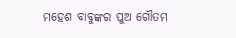ମହେଶ ବାବୁଙ୍କର ପୁଅ ଗୌତମ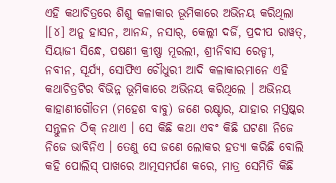ଏହି କଥାଚିତ୍ରରେ ଶିଶୁ କଳାକାର ଭୂମିକାରେ ଅଭିନୟ କରିଥିଲା ।[୪] ଅନୁ ହାସନ, ଆନନ୍ଦ, ନସାର୍, କେଲ୍ଲୀ ଦର୍ଜି, ପ୍ରଦୀପ ରାୱତ୍, ସିୟାଜୀ ସିନ୍ଧେ, ପଷଣୀ କ୍ରୀଷ୍ଣା ମୂରଲୀ, ଶ୍ରୀନିବାସ ରେଡ୍ଡୀ, ନବୀନ, ସୂର୍ଯ୍ୟ, ସୋଫିଏ ଚୌଧୁରୀ ଆଦି କଳାକାରମାନେ ଏହି କଥାଚିତ୍ରଟିର ବିଭିନ୍ନ ଭୂମିକାରେ ଅଭିନୟ କରିଥିଲେ । ଅଭିନୟ
କାହାଣୀଗୌତମ (ମହେଶ ବାବୁ) ଜଣେ ରକ୍ଷ୍ଟାର, ଯାହାର ମସ୍ତଷ୍କର ସନ୍ତୁଳନ ଠିକ୍ ନଥାଏ । ସେ କିଛି କଥା ଏବଂ କିଛି ଘଟଣା ନିଜେ ନିଜେ ଭାବିନିଏ । ତେଣୁ ସେ ଜଣେ ଲୋକର ହତ୍ୟା କରିଛି ବୋଲି କହି ପୋଲିସ୍ ପାଖରେ ଆତ୍ମସମର୍ପଣ କରେ, ମାତ୍ର ସେମିତି କିଛି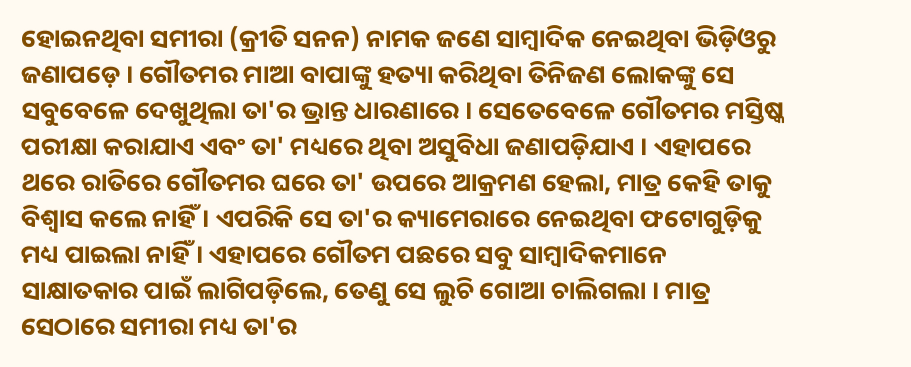ହୋଇନଥିବା ସମୀରା (କ୍ରୀତି ସନନ) ନାମକ ଜଣେ ସାମ୍ବାଦିକ ନେଇଥିବା ଭିଡ଼ିଓରୁ ଜଣାପଡ଼େ । ଗୌତମର ମାଆ ବାପାଙ୍କୁ ହତ୍ୟା କରିଥିବା ତିନିଜଣ ଲୋକଙ୍କୁ ସେ ସବୁବେଳେ ଦେଖୁଥିଲା ତା'ର ଭ୍ରାନ୍ତ ଧାରଣାରେ । ସେତେବେଳେ ଗୌତମର ମସ୍ତିଷ୍କ ପରୀକ୍ଷା କରାଯାଏ ଏବଂ ତା' ମଧ୍ୟରେ ଥିବା ଅସୁବିଧା ଜଣାପଡ଼ିଯାଏ । ଏହାପରେ ଥରେ ରାତିରେ ଗୌତମର ଘରେ ତା' ଉପରେ ଆକ୍ରମଣ ହେଲା, ମାତ୍ର କେହି ତାକୁ ବିଶ୍ୱାସ କଲେ ନାହିଁ । ଏପରିକି ସେ ତା'ର କ୍ୟାମେରାରେ ନେଇଥିବା ଫଟୋଗୁଡ଼ିକୁ ମଧ୍ୟ ପାଇଲା ନାହିଁ । ଏହାପରେ ଗୌତମ ପଛରେ ସବୁ ସାମ୍ବାଦିକମାନେ ସାକ୍ଷାତକାର ପାଇଁ ଲାଗିପଡ଼ିଲେ, ତେଣୁ ସେ ଲୁଚି ଗୋଆ ଚାଲିଗଲା । ମାତ୍ର ସେଠାରେ ସମୀରା ମଧ୍ୟ ତା'ର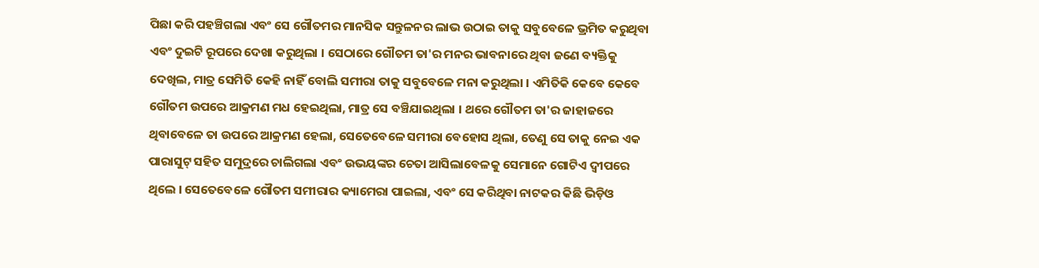ପିଛା କରି ପହଞ୍ଚିଗଲା ଏବଂ ସେ ଗୌତମର ମାନସିକ ସନ୍ତୁଳନର ଲାଭ ଉଠାଇ ତାକୁ ସବୁବେଳେ ଭ୍ରମିତ କରୁଥିବା ଏବଂ ଦୁଇଟି ରୂପରେ ଦେଖା କରୁଥିଲା । ସେଠାରେ ଗୌତମ ତା'ର ମନର ଭାବନାରେ ଥିବା ଜଣେ ବ୍ୟକ୍ତିକୁ ଦେଖିଲ, ମାତ୍ର ସେମିତି କେହି ନାହିଁ ବୋଲି ସମୀରା ତାକୁ ସବୁବେଳେ ମନା କରୁଥିଲା । ଏମିତିକି କେବେ କେବେ ଗୌତମ ଉପରେ ଆକ୍ରମଣ ମଧ ହେଇଥିଲା, ମାତ୍ର ସେ ବଞ୍ଚିଯାଇଥିଲା । ଥରେ ଗୌତମ ତା'ର ଜାହାଜରେ ଥିବାବେଳେ ତା ଉପରେ ଆକ୍ରମଣ ହେଲା, ସେତେବେଳେ ସମୀରା ବେହୋସ ଥିଲା, ତେଣୁ ସେ ତାକୁ ନେଇ ଏକ ପାରାସୁଟ୍ ସହିତ ସମୁଦ୍ରରେ ଚାଲିଗଲା ଏବଂ ଉଭୟଙ୍କର ଚେତା ଆସିଲାବେଳକୁ ସେମାନେ ଗୋଟିଏ ଦ୍ୱୀପରେ ଥିଲେ । ସେତେବେଳେ ଗୌତମ ସମୀରାର କ୍ୟାମେରା ପାଇଲା, ଏବଂ ସେ କରିଥିବା ନାଟକର କିଛି ଭିଡ଼ିଓ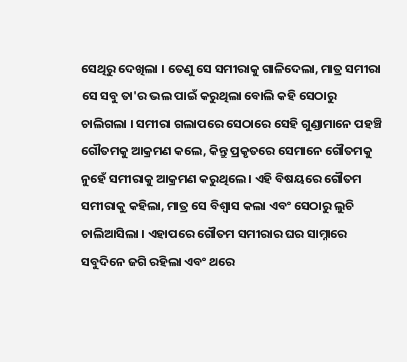ସେଥିରୁ ଦେଖିଲା । ତେଣୁ ସେ ସମୀରାକୁ ଗାଳିଦେଲା, ମାତ୍ର ସମୀରା ସେ ସବୁ ତା'ର ଭଲ ପାଇଁ କରୁଥିଲା ବୋଲି କହି ସେଠାରୁ ଚାଲିଗଲା । ସମୀରା ଗଲାପରେ ସେଠାରେ ସେହି ଗୁଣ୍ଡାମାନେ ପହଞ୍ଚି ଗୌତମକୁ ଆକ୍ରମଣ କଲେ, କିନ୍ତୁ ପ୍ରକୃତରେ ସେମାନେ ଗୌତମକୁ ନୁହେଁ ସମୀରାକୁ ଆକ୍ରମଣ କରୁଥିଲେ । ଏହି ବିଷୟରେ ଗୌତମ ସମୀରାକୁ କହିଲା, ମାତ୍ର ସେ ବିଶ୍ୱାସ କଲା ଏବଂ ସେଠାରୁ ଲୁଚି ଚାଲିଆସିଲା । ଏହାପରେ ଗୌତମ ସମୀରାର ଘର ସାମ୍ନାରେ ସବୁଦିନେ ଜଗି ରହିଲା ଏବଂ ଥରେ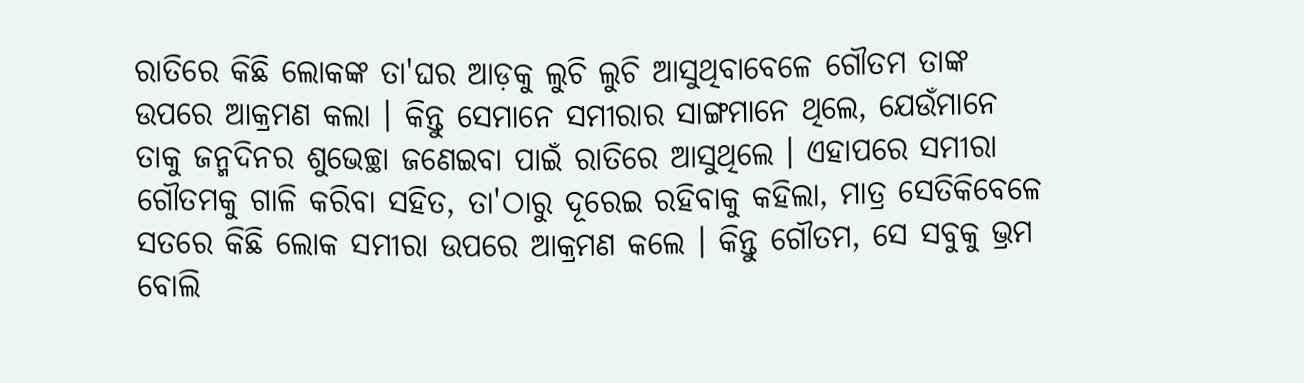ରାତିରେ କିଛି ଲୋକଙ୍କ ତା'ଘର ଆଡ଼କୁ ଲୁଚି ଲୁଚି ଆସୁଥିବାବେଳେ ଗୌତମ ତାଙ୍କ ଉପରେ ଆକ୍ରମଣ କଲା । କିନ୍ତୁ ସେମାନେ ସମୀରାର ସାଙ୍ଗମାନେ ଥିଲେ, ଯେଉଁମାନେ ତାକୁ ଜନ୍ମଦିନର ଶୁଭେଚ୍ଛା ଜଣେଇବା ପାଇଁ ରାତିରେ ଆସୁଥିଲେ । ଏହାପରେ ସମୀରା ଗୌତମକୁ ଗାଳି କରିବା ସହିତ, ତା'ଠାରୁ ଦୂରେଇ ରହିବାକୁ କହିଲା, ମାତ୍ର ସେତିକିବେଳେ ସତରେ କିଛି ଲୋକ ସମୀରା ଉପରେ ଆକ୍ରମଣ କଲେ । କିନ୍ତୁ ଗୌତମ, ସେ ସବୁକୁ ଭ୍ରମ ବୋଲି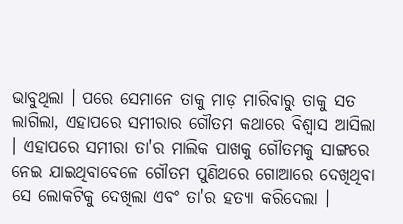ଭାବୁଥିଲା । ପରେ ସେମାନେ ତାକୁ ମାଡ଼ ମାରିବାରୁ ତାକୁ ସତ ଲାଗିଲା, ଏହାପରେ ସମୀରାର ଗୌତମ କଥାରେ ବିଶ୍ୱାସ ଆସିଲା । ଏହାପରେ ସମୀରା ତା'ର ମାଲିକ ପାଖକୁ ଗୌତମକୁ ସାଙ୍ଗରେ ନେଇ ଯାଇଥିବାବେଳେ ଗୌତମ ପୁଣିଥରେ ଗୋଆରେ ଦେଖିଥିବା ସେ ଲୋକଟିକୁ ଦେଖିଲା ଏବଂ ତା'ର ହତ୍ୟା କରିଦେଲା ।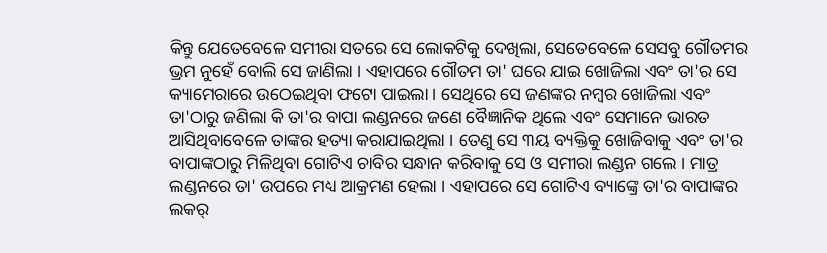କିନ୍ତୁ ଯେତେବେଳେ ସମୀରା ସତରେ ସେ ଲୋକଟିକୁ ଦେଖିଲା, ସେତେବେଳେ ସେସବୁ ଗୌତମର ଭ୍ରମ ନୁହେଁ ବୋଲି ସେ ଜାଣିଲା । ଏହାପରେ ଗୌତମ ତା' ଘରେ ଯାଇ ଖୋଜିଲା ଏବଂ ତା'ର ସେ କ୍ୟାମେରାରେ ଉଠେଇଥିବା ଫଟୋ ପାଇଲା । ସେଥିରେ ସେ ଜଣଙ୍କର ନମ୍ବର ଖୋଜିଲା ଏବଂ ତା'ଠାରୁ ଜଣିଲା କି ତା'ର ବାପା ଲଣ୍ଡନରେ ଜଣେ ବୈଜ୍ଞାନିକ ଥିଲେ ଏବଂ ସେମାନେ ଭାରତ ଆସିଥିବାବେଳେ ତାଙ୍କର ହତ୍ୟା କରାଯାଇଥିଲା । ତେଣୁ ସେ ୩ୟ ବ୍ୟକ୍ତିକୁ ଖୋଜିବାକୁ ଏବଂ ତା'ର ବାପାଙ୍କଠାରୁ ମିଳିଥିବା ଗୋଟିଏ ଚାବିର ସନ୍ଧାନ କରିବାକୁ ସେ ଓ ସମୀରା ଲଣ୍ଡନ ଗଲେ । ମାତ୍ର ଲଣ୍ଡନରେ ତା' ଉପରେ ମଧ୍ୟ ଆକ୍ରମଣ ହେଲା । ଏହାପରେ ସେ ଗୋଟିଏ ବ୍ୟାଙ୍କ୍ରେ ତା'ର ବାପାଙ୍କର ଲକର୍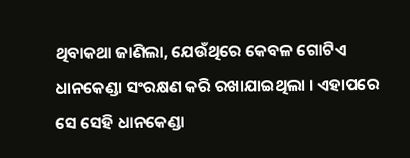ଥିବାକଥା ଜାଣିଲା, ଯେଉଁଥିରେ କେବଳ ଗୋଟିଏ ଧାନକେଣ୍ଡା ସଂରକ୍ଷଣ କରି ରଖାଯାଇଥିଲା । ଏହାପରେ ସେ ସେହି ଧାନକେଣ୍ଡା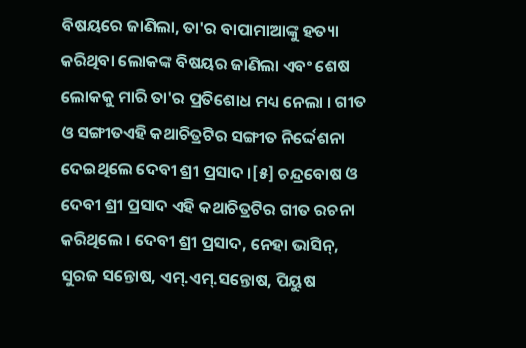ବିଷୟରେ ଜାଣିଲା, ତା'ର ବାପାମାଆଙ୍କୁ ହତ୍ୟା କରିଥିବା ଲୋକଙ୍କ ବିଷୟର ଜାଣିଲା ଏବଂ ଶେଷ ଲୋକକୁ ମାରି ତା'ର ପ୍ରତିଶୋଧ ମଧ୍ୟ ନେଲା । ଗୀତ ଓ ସଙ୍ଗୀତଏହି କଥାଚିତ୍ରଟିର ସଙ୍ଗୀତ ନିର୍ଦ୍ଦେଶନା ଦେଇଥିଲେ ଦେବୀ ଶ୍ରୀ ପ୍ରସାଦ ।[୫] ଚନ୍ଦ୍ରବୋଷ ଓ ଦେବୀ ଶ୍ରୀ ପ୍ରସାଦ ଏହି କଥାଚିତ୍ରଟିର ଗୀତ ରଚନା କରିଥିଲେ । ଦେବୀ ଶ୍ରୀ ପ୍ରସାଦ, ନେହା ଭାସିନ୍, ସୁରଜ ସନ୍ତୋଷ, ଏମ୍.ଏମ୍.ସନ୍ତୋଷ, ପିୟୁଷ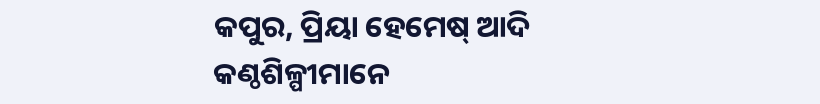କପୁର, ପ୍ରିୟା ହେମେଷ୍ ଆଦି କଣ୍ଠଶିଳ୍ପୀମାନେ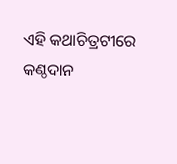ଏହି କଥାଚିତ୍ରଟୀରେ କଣ୍ଠଦାନ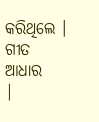କରିଥିଲେ । ଗୀତ
ଆଧାର
|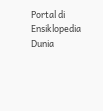Portal di Ensiklopedia Dunia